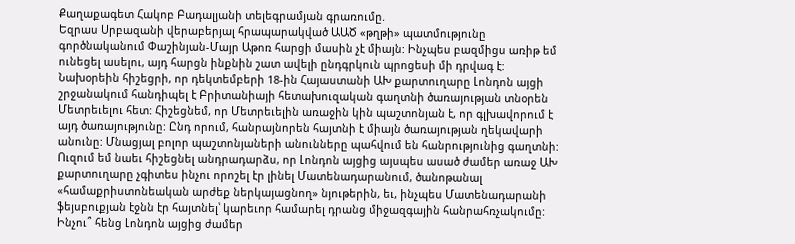Քաղաքագետ Հակոբ Բադալյանի տելեգրամյան գրառումը.
Եզրաս Սրբազանի վերաբերյալ հրապարակված ԱԱԾ «թղթի» պատմությունը գործնականում Փաշինյան-Մայր Աթոռ հարցի մասին չէ միայն: Ինչպես բազմիցս առիթ եմ ունեցել ասելու, այդ հարցն ինքնին շատ ավելի ընդգրկուն պրոցեսի մի դրվագ է:
Նախօրեին հիշեցրի, որ դեկտեմբերի 18-ին Հայաստանի ԱԽ քարտուղարը Լոնդոն այցի շրջանակում հանդիպել է Բրիտանիայի հետախուզական գաղտնի ծառայության տնօրեն Մետրեւելու հետ: Հիշեցնեմ, որ Մետրեւելին առաջին կին պաշտոնյան է, որ գլխավորում է այդ ծառայությունը: Ընդ որում, հանրայնորեն հայտնի է միայն ծառայության ղեկավարի անունը: Մնացյալ բոլոր պաշտոնյաների անունները պահվում են հանրությունից գաղտնի:
Ուզում եմ նաեւ հիշեցնել անդրադարձս, որ Լոնդոն այցից այսպես ասած ժամեր առաջ ԱԽ քարտուղարը չգիտես ինչու որոշել էր լինել Մատենադարանում, ծանոթանալ «համաքրիստոնեական արժեք ներկայացնող» նյութերին, եւ, ինչպես Մատենադարանի ֆեյսբուքյան էջնն էր հայտնել՝ կարեւոր համարել դրանց միջազգային հանրահռչակումը:
Ինչու՞ հենց Լոնդոն այցից ժամեր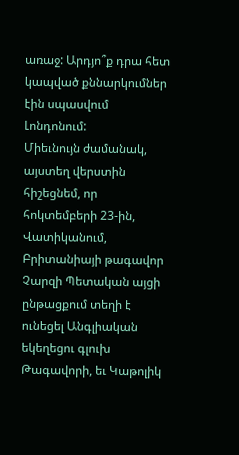առաջ: Արդյո՞ք դրա հետ կապված քննարկումներ էին սպասվում Լոնդոնում:
Միեւնույն ժամանակ, այստեղ վերստին հիշեցնեմ, որ հոկտեմբերի 23-ին, Վատիկանում, Բրիտանիայի թագավոր Չարզի Պետական այցի ընթացքում տեղի է ունեցել Անգլիական եկեղեցու գլուխ Թագավորի, եւ Կաթոլիկ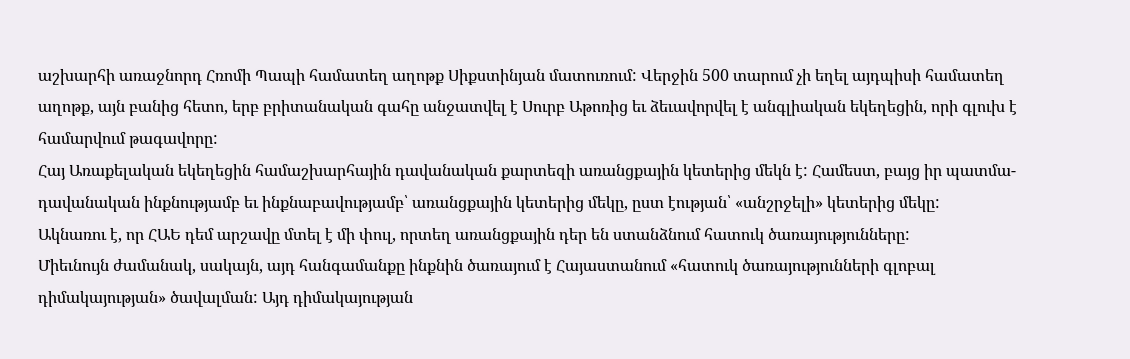աշխարհի առաջնորդ Հռոմի Պապի համատեղ աղոթք Սիքստինյան մատուռում: Վերջին 500 տարում չի եղել այդպիսի համատեղ աղոթք, այն բանից հետո, երբ բրիտանական գահը անջատվել է Սուրբ Աթոռից եւ ձեւավորվել է անգլիական եկեղեցին, որի գլուխ է համարվում թագավորը:
Հայ Առաքելական եկեղեցին համաշխարհային դավանական քարտեզի առանցքային կետերից մեկն է: Համեստ, բայց իր պատմա-դավանական ինքնությամբ եւ ինքնաբավությամբ՝ առանցքային կետերից մեկը, ըստ էության՝ «անշրջելի» կետերից մեկը:
Ակնառու է, որ ՀԱԵ դեմ արշավը մտել է մի փուլ, որտեղ առանցքային դեր են ստանձնում հատուկ ծառայությունները:
Միեւնույն ժամանակ, սակայն, այդ հանգամանքը ինքնին ծառայում է Հայաստանում «հատուկ ծառայությունների գլոբալ դիմակայության» ծավալման: Այդ դիմակայության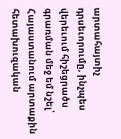արտահայտիչ դրսեւորումը, ինչպես վերեւում հիշեցրածս գրառման մեջ եմ նշել՝ Հայաստանում արտաքին հետախուզական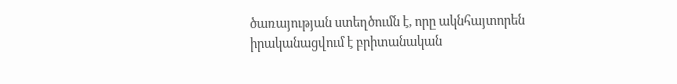ծառայության ստեղծումն է, որը ակնհայտորեն իրականացվում է բրիտանական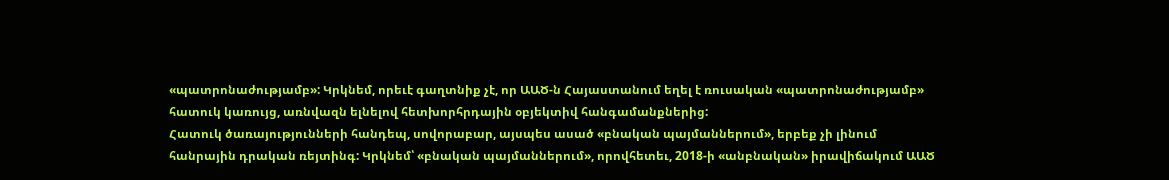«պատրոնաժությամբ»: Կրկնեմ, որեւէ գաղտնիք չէ, որ ԱԱԾ-ն Հայաստանում եղել է ռուսական «պատրոնաժությամբ» հատուկ կառույց, առնվազն ելնելով հետխորհրդային օբյեկտիվ հանգամանքներից:
Հատուկ ծառայությունների հանդեպ, սովորաբար, այսպես ասած «բնական պայմաններում», երբեք չի լինում հանրային դրական ռեյտինգ: Կրկնեմ՝ «բնական պայմաններում», որովհետեւ, 2018-ի «անբնական» իրավիճակում ԱԱԾ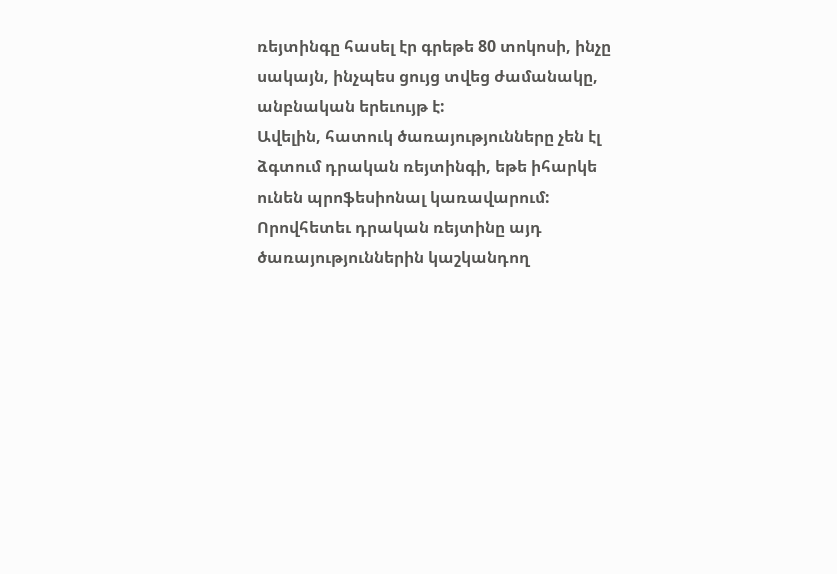ռեյտինգը հասել էր գրեթե 80 տոկոսի, ինչը սակայն, ինչպես ցույց տվեց ժամանակը, անբնական երեւույթ է:
Ավելին, հատուկ ծառայությունները չեն էլ ձգտում դրական ռեյտինգի, եթե իհարկե ունեն պրոֆեսիոնալ կառավարում: Որովհետեւ դրական ռեյտինը այդ ծառայություններին կաշկանդող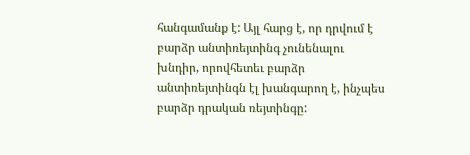հանգամանք է: Այլ հարց է, որ դրվում է բարձր անտիռեյտինգ չունենալու խնդիր, որովհետեւ բարձր անտիռեյտինգն էլ խանգարող է, ինչպես բարձր դրական ռեյտինգը: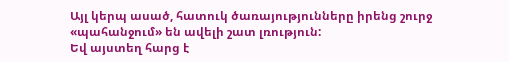Այլ կերպ ասած, հատուկ ծառայությունները իրենց շուրջ «պահանջում» են ավելի շատ լռություն:
Եվ այստեղ հարց է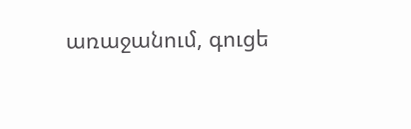առաջանում, գուցե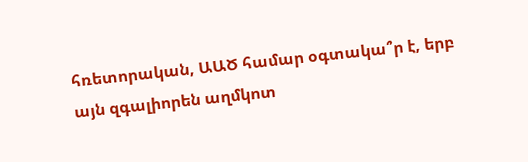հռետորական, ԱԱԾ համար օգտակա՞ր է, երբ այն զգալիորեն աղմկոտ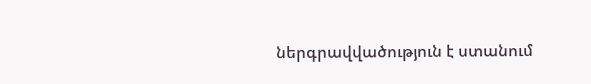ներգրավվածություն է ստանում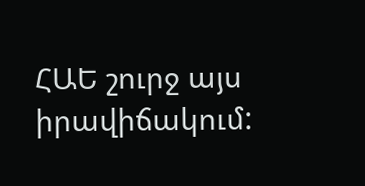ՀԱԵ շուրջ այս իրավիճակում: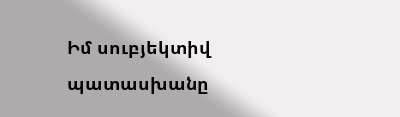Իմ սուբյեկտիվ պատասխանը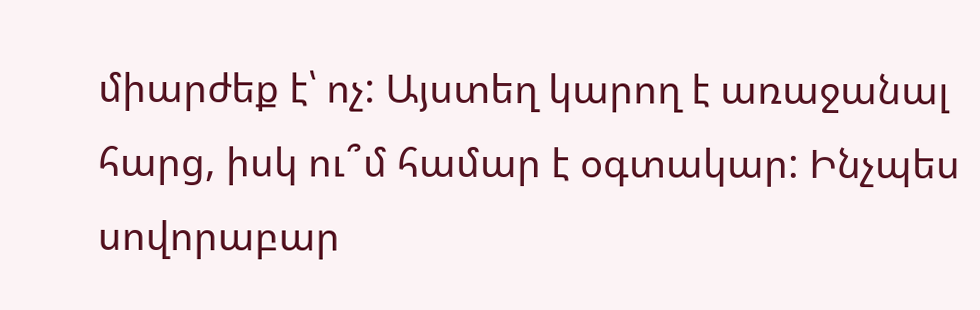միարժեք է՝ ոչ: Այստեղ կարող է առաջանալ հարց, իսկ ու՞մ համար է օգտակար: Ինչպես սովորաբար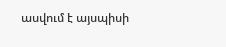ասվում է այսպիսի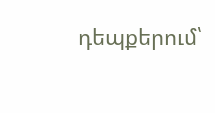դեպքերում՝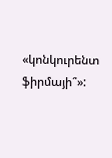«կոնկուրենտ ֆիրմայի՞»: